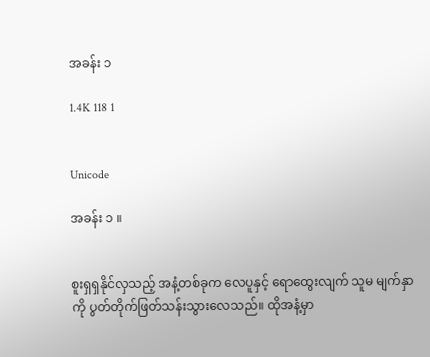အခန်း ၁

1.4K 118 1


Unicode

အခန်း ၁ ။


စူးရှရှနိုင်လှသည့် အနံ့တစ်ခုက လေပူနှင့် ရောထွေးလျက် သူမ မျက်နှာကို ပွတ်တိုက်ဖြတ်သန်းသွားလေသည်။ ထိုအနံ့မှာ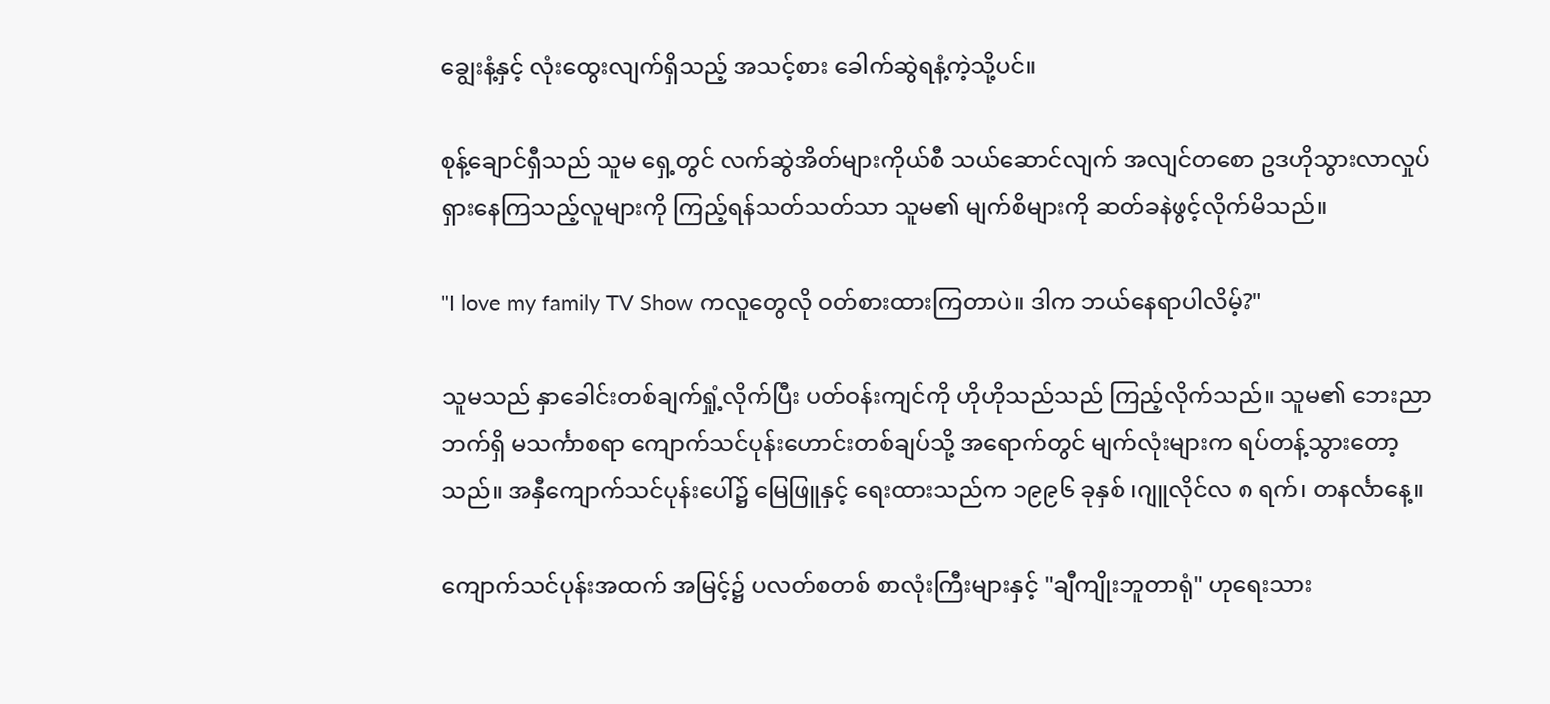ချွေးနံ့နှင့် လုံးထွေးလျက်ရှိသည့် အသင့်စား ခေါက်ဆွဲရနံ့ကဲ့သို့ပင်။

စုန့်ချောင်ရှီသည် သူမ ရှေ့တွင် လက်ဆွဲအိတ်များကိုယ်စီ သယ်ဆောင်လျက် အလျင်တစော ဥဒဟိုသွားလာလှုပ်ရှားနေကြသည့်လူများကို ကြည့်ရန်သတ်သတ်သာ သူမ၏ မျက်စိများကို ဆတ်ခနဲဖွင့်လိုက်မိသည်။

"I love my family TV Show ကလူတွေလို ဝတ်စားထားကြတာပဲ။ ဒါက ဘယ်နေရာပါလိမ့်?"

သူမသည် နှာခေါင်းတစ်ချက်ရှုံ့လိုက်ပြီး ပတ်ဝန်းကျင်ကို ဟိုဟိုသည်သည် ကြည့်လိုက်သည်။ သူမ၏ ဘေးညာဘက်ရှိ မသင်္ကာစရာ ကျောက်သင်ပုန်းဟောင်းတစ်ချပ်သို့ အရောက်တွင် မျက်လုံးများက ရပ်တန့်သွားတော့သည်။ အနှီကျောက်သင်ပုန်းပေါ်၌ မြေဖြူနှင့် ရေးထားသည်က ၁၉၉၆ ခုနှစ် ၊ဂျူလိုင်လ ၈ ရက်၊ တနင်္လာနေ့။

ကျောက်သင်ပုန်းအထက် အမြင့်၌ ပလတ်စတစ် စာလုံးကြီးများနှင့် "ချီကျိုးဘူတာရုံ" ဟုရေးသား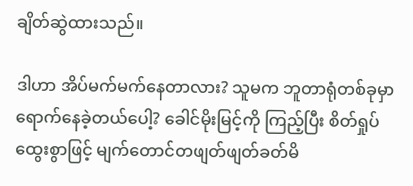ချိတ်ဆွဲထားသည်။

ဒါဟာ အိပ်မက်မက်နေတာလား? သူမက ဘူတာရုံတစ်ခုမှာ ရောက်နေခဲ့တယ်ပေါ့? ခေါင်မိုးမြင့်ကို ကြည့်ပြီး စိတ်ရှုပ်ထွေးစွာဖြင့် မျက်တောင်တဖျတ်ဖျတ်ခတ်မိ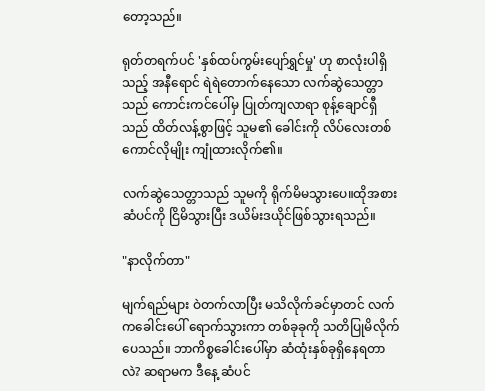တော့သည်။

ရုတ်တရက်ပင် 'နှစ်ထပ်ကွမ်းပျော်ရွှင်မှု' ဟု စာလုံးပါရှိသည့် အနီရောင် ရဲရဲတောက်နေသော လက်ဆွဲသေတ္တာသည် ကောင်းကင်ပေါ်မှ ပြုတ်ကျလာရာ စုန့်ချောင်ရှီသည် ထိတ်လန့်စွာဖြင့် သူမ၏ ခေါင်းကို လိပ်လေးတစ်ကောင်လိုမျိုး ကျုံထားလိုက်၏။

လက်ဆွဲသေတ္တာသည် သူမကို ရိုက်မိမသွားပေ။ထိုအစား ဆံပင်ကို ငြိမိသွားပြီး ဒယိမ်းဒယိုင်ဖြစ်သွားရသည်။

"နာလိုက်တာ"

မျက်ရည်များ ဝဲတက်လာပြီး မသိလိုက်ခင်မှာတင် လက်ကခေါင်းပေါ် ရောက်သွားကာ တစ်ခုခုကို သတိပြုမိလိုက်ပေသည်။ ဘာကိစ္စခေါင်းပေါ်မှာ ဆံထုံးနှစ်ခုရှိနေရတာလဲ? ဆရာမက ဒီနေ့ ဆံပင်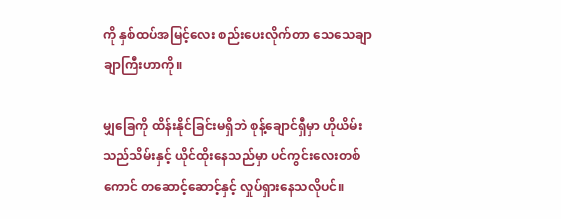ကို နှစ်ထပ်အမြင့်လေး စည်းပေးလိုက်တာ သေသေချာချာကြီးဟာကို။

မျှခြေကို ထိန်းနိုင်ခြင်းမရှိဘဲ စုန့်ချောင်ရှီမှာ ဟိုယိမ်းသည်သိမ်းနှင့် ယိုင်ထိုးနေသည်မှာ ပင်ကွင်းလေးတစ်ကောင် တဆောင့်ဆောင့်နှင့် လှုပ်ရှားနေသလိုပင်။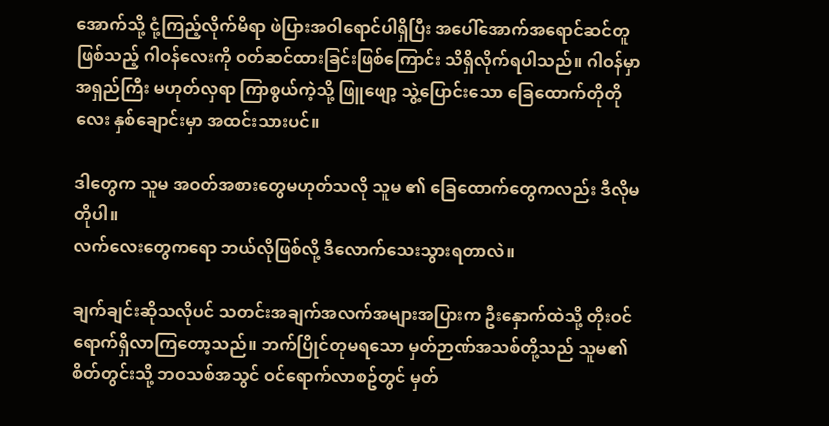အောက်သို့ ငုံ့ကြည့်လိုက်မိရာ ဖဲပြားအဝါရောင်ပါရှိပြီး အပေါ်အောက်အရောင်ဆင်တူဖြစ်သည့် ဂါဝန်လေးကို ဝတ်ဆင်ထားခြင်းဖြစ်ကြောင်း သိရှိလိုက်ရပါသည်။ ဂါဝန်မှာ အရှည်ကြီး မဟုတ်လှရာ ကြာစွယ်ကဲ့သို့ ဖြူဖျော့ သွဲ့ပြောင်းသော ခြေထောက်တိုတိုလေး နှစ်ချောင်းမှာ အထင်းသားပင်။

ဒါတွေက သူမ အဝတ်အစားတွေမဟုတ်သလို သူမ ၏ ခြေထောက်တွေကလည်း ဒီလိုမတိုပါ။
လက်လေးတွေကရော ဘယ်လိုဖြစ်လို့ ဒီလောက်သေးသွားရတာလဲ။

ချက်ချင်းဆိုသလိုပင် သတင်းအချက်အလက်အများအပြားက ဦးနှောက်ထဲသို့ တိုးဝင်ရောက်ရှိလာကြတော့သည်။ ဘက်ပြိုင်တုမရသော မှတ်ဉာဏ်အသစ်တို့သည် သူမ၏ စိတ်တွင်းသို့ ဘဝသစ်အသွင် ဝင်ရောက်လာစဥ်တွင် မှတ်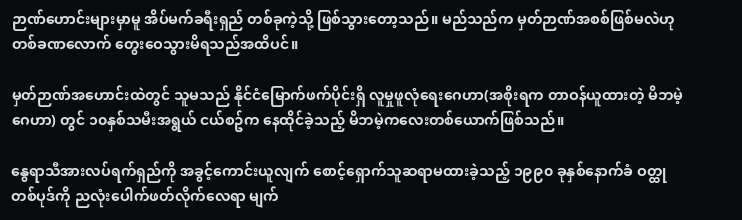ဉာဏ်ဟောင်းများမှာမူ အိပ်မက်ခရီးရှည် တစ်ခုကဲ့သို့ ဖြစ်သွားတော့သည်။ မည်သည်က မှတ်ဉာဏ်အစစ်ဖြစ်မလဲဟု တစ်ခဏလောက် တွေးဝေသွားမိရသည်အထိပင်။

မှတ်ဉာဏ်အဟောင်းထဲတွင် သူမသည် နိုင်ငံမြောက်ဖက်ပိုင်းရှိ လူမှုဖူလုံရေးဂေဟာ(အစိုးရက တာဝန်ယူထားတဲ့ မိဘမဲ့ဂေဟာ) တွင် ၁၀နှစ်သမီးအရွယ် ငယ်စဥ်က နေထိုင်ခဲ့သည့် မိဘမဲ့ကလေးတစ်ယောက်ဖြစ်သည်။

နွေရာသီအားလပ်ရက်ရှည်ကို အခွင့်ကောင်းယူလျက် စောင့်ရှောက်သူဆရာမထားခဲ့သည့် ၁၉၉၀ ခုနှစ်နောက်ခံ ဝတ္ထုတစ်ပုဒ်ကို ညလုံးပေါက်ဖတ်လိုက်လေရာ မျက်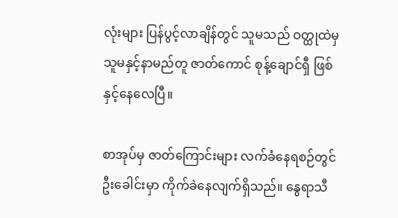လုံးများ ပြန်ပွင့်လာချိန်တွင် သူမသည် ဝတ္ထုထဲမှ သူမနှင့်နာမည်တူ ဇာတ်ကောင် စုန့်ချောင်ရှီ ဖြစ်နှင့်နေလေပြီ။

စာအုပ်မှ ဇာတ်ကြောင်းများ လက်ခံနေရစဉ်တွင် ဦးခေါင်းမှာ ကိုက်ခဲနေလျက်ရှိသည်။ နွေရာသီ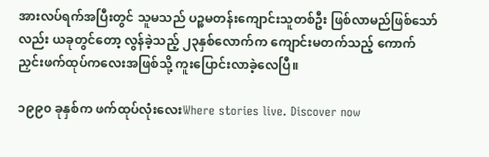အားလပ်ရက်အပြီးတွင် သူမသည် ပဉ္စမတန်းကျောင်းသူတစ်ဦး ဖြစ်လာမည်ဖြစ်သော်လည်း ယခုတွင်တော့ လွန်ခဲ့သည့် ၂၃နှစ်လောက်က ကျောင်းမတက်သည့် ကောက်ညှင်းဖက်ထုပ်ကလေးအဖြစ်သို့ ကူးပြောင်းလာခဲ့လေပြီ။

၁၉၉၀ ခုနှစ်က ဖက်ထုပ်လုံးလေးWhere stories live. Discover now